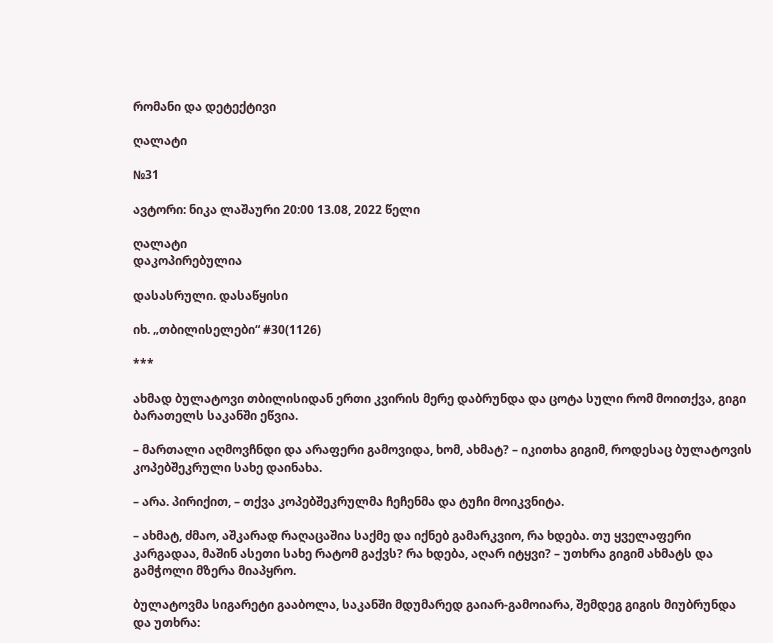რომანი და დეტექტივი

ღალატი

№31

ავტორი: ნიკა ლაშაური 20:00 13.08, 2022 წელი

ღალატი
დაკოპირებულია

დასასრული. დასაწყისი

იხ. „თბილისელები“ #30(1126)

***

ახმად ბულატოვი თბილისიდან ერთი კვირის მერე დაბრუნდა და ცოტა სული რომ მოითქვა, გიგი ბარათელს საკანში ეწვია.

– მართალი აღმოვჩნდი და არაფერი გამოვიდა, ხომ, ახმატ? – იკითხა გიგიმ, როდესაც ბულატოვის კოპებშეკრული სახე დაინახა.

– არა. პირიქით, – თქვა კოპებშეკრულმა ჩეჩენმა და ტუჩი მოიკვნიტა.

– ახმატ, ძმაო, აშკარად რაღაცაშია საქმე და იქნებ გამარკვიო, რა ხდება. თუ ყველაფერი კარგადაა, მაშინ ასეთი სახე რატომ გაქვს? რა ხდება, აღარ იტყვი? – უთხრა გიგიმ ახმატს და გამჭოლი მზერა მიაპყრო.

ბულატოვმა სიგარეტი გააბოლა, საკანში მდუმარედ გაიარ-გამოიარა, შემდეგ გიგის მიუბრუნდა და უთხრა: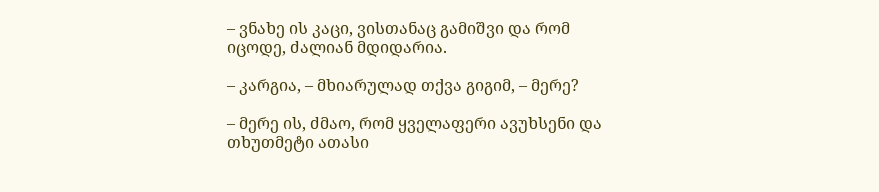– ვნახე ის კაცი, ვისთანაც გამიშვი და რომ იცოდე, ძალიან მდიდარია.

– კარგია, – მხიარულად თქვა გიგიმ, – მერე?

– მერე ის, ძმაო, რომ ყველაფერი ავუხსენი და თხუთმეტი ათასი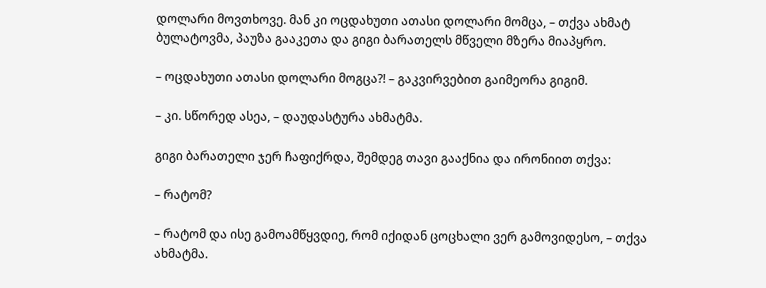დოლარი მოვთხოვე. მან კი ოცდახუთი ათასი დოლარი მომცა, – თქვა ახმატ ბულატოვმა, პაუზა გააკეთა და გიგი ბარათელს მწველი მზერა მიაპყრო.

– ოცდახუთი ათასი დოლარი მოგცა?! – გაკვირვებით გაიმეორა გიგიმ.

– კი. სწორედ ასეა, – დაუდასტურა ახმატმა.

გიგი ბარათელი ჯერ ჩაფიქრდა, შემდეგ თავი გააქნია და ირონიით თქვა:

– რატომ?

– რატომ და ისე გამოამწყვდიე, რომ იქიდან ცოცხალი ვერ გამოვიდესო, – თქვა ახმატმა.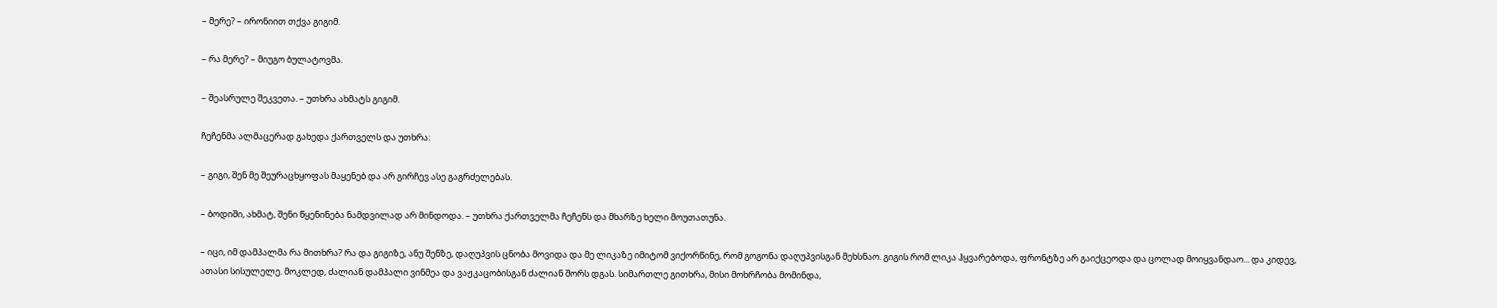– მერე? – ირონიით თქვა გიგიმ.

– რა მერე? – მიუგო ბულატოვმა.

– შეასრულე შეკვეთა. – უთხრა ახმატს გიგიმ.

ჩეჩენმა ალმაცერად გახედა ქართველს და უთხრა:

– გიგი, შენ მე შეურაცხყოფას მაყენებ და არ გირჩევ ასე გაგრძელებას.

– ბოდიში, ახმატ, შენი წყენინება ნამდვილად არ მინდოდა. – უთხრა ქართველმა ჩეჩენს და მხარზე ხელი მოუთათუნა.

– იცი, იმ დამპალმა რა მითხრა? რა და გიგიზე, ანუ შენზე, დაღუპვის ცნობა მოვიდა და მე ლიკაზე იმიტომ ვიქორწინე, რომ გოგონა დაღუპვისგან მეხსნაო. გიგის რომ ლიკა ჰყვარებოდა, ფრონტზე არ გაიქცეოდა და ცოლად მოიყვანდაო... და კიდევ, ათასი სისულელე. მოკლედ, ძალიან დამპალი ვინმეა და ვაჟკაცობისგან ძალიან შორს დგას. სიმართლე გითხრა, მისი მოხრჩობა მომინდა,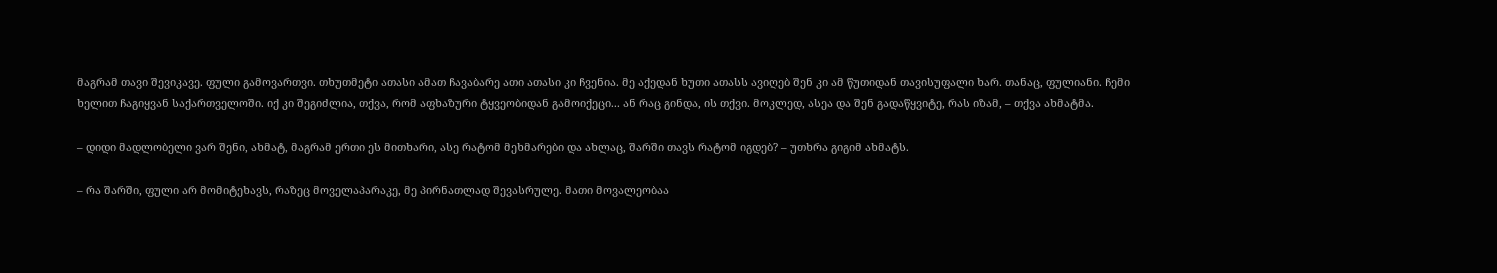მაგრამ თავი შევიკავე. ფული გამოვართვი. თხუთმეტი ათასი ამათ ჩავაბარე ათი ათასი კი ჩვენია. მე აქედან ხუთი ათასს ავიღებ შენ კი ამ წუთიდან თავისუფალი ხარ. თანაც, ფულიანი. ჩემი ხელით ჩაგიყვან საქართველოში. იქ კი შეგიძლია, თქვა, რომ აფხაზური ტყვეობიდან გამოიქეცი... ან რაც გინდა, ის თქვი. მოკლედ, ასეა და შენ გადაწყვიტე, რას იზამ, – თქვა ახმატმა.

– დიდი მადლობელი ვარ შენი, ახმატ, მაგრამ ერთი ეს მითხარი, ასე რატომ მეხმარები და ახლაც, შარში თავს რატომ იგდებ? – უთხრა გიგიმ ახმატს.

– რა შარში, ფული არ მომიტეხავს, რაზეც მოველაპარაკე, მე პირნათლად შევასრულე. მათი მოვალეობაა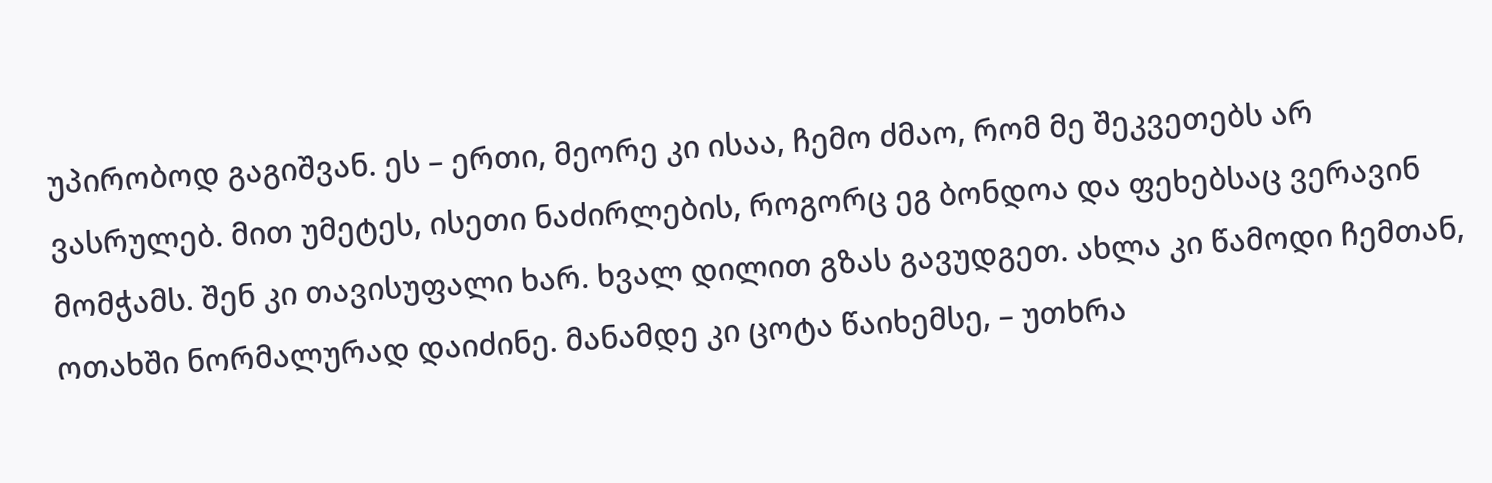უპირობოდ გაგიშვან. ეს – ერთი, მეორე კი ისაა, ჩემო ძმაო, რომ მე შეკვეთებს არ ვასრულებ. მით უმეტეს, ისეთი ნაძირლების, როგორც ეგ ბონდოა და ფეხებსაც ვერავინ მომჭამს. შენ კი თავისუფალი ხარ. ხვალ დილით გზას გავუდგეთ. ახლა კი წამოდი ჩემთან, ოთახში ნორმალურად დაიძინე. მანამდე კი ცოტა წაიხემსე, – უთხრა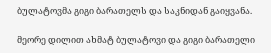ბულატოვმა გიგი ბარათელს და საკნიდან გაიყვანა.

მეორე დილით ახმატ ბულატოვი და გიგი ბარათელი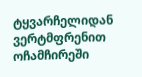ტყვარჩელიდან ვერტმფრენით ოჩამჩირეში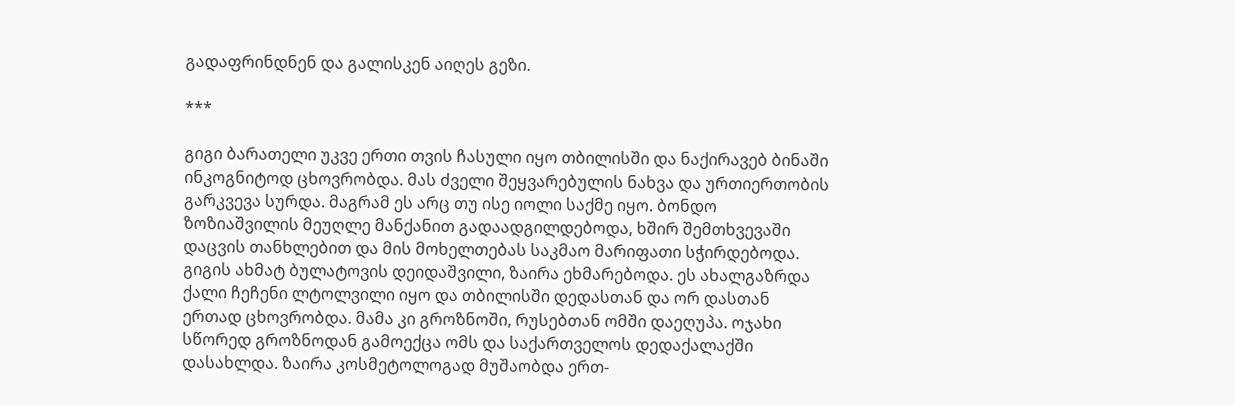გადაფრინდნენ და გალისკენ აიღეს გეზი.

***

გიგი ბარათელი უკვე ერთი თვის ჩასული იყო თბილისში და ნაქირავებ ბინაში ინკოგნიტოდ ცხოვრობდა. მას ძველი შეყვარებულის ნახვა და ურთიერთობის გარკვევა სურდა. მაგრამ ეს არც თუ ისე იოლი საქმე იყო. ბონდო ზოზიაშვილის მეუღლე მანქანით გადაადგილდებოდა, ხშირ შემთხვევაში დაცვის თანხლებით და მის მოხელთებას საკმაო მარიფათი სჭირდებოდა. გიგის ახმატ ბულატოვის დეიდაშვილი, ზაირა ეხმარებოდა. ეს ახალგაზრდა ქალი ჩეჩენი ლტოლვილი იყო და თბილისში დედასთან და ორ დასთან ერთად ცხოვრობდა. მამა კი გროზნოში, რუსებთან ომში დაეღუპა. ოჯახი სწორედ გროზნოდან გამოექცა ომს და საქართველოს დედაქალაქში დასახლდა. ზაირა კოსმეტოლოგად მუშაობდა ერთ-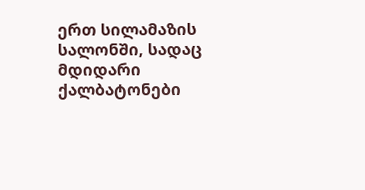ერთ სილამაზის სალონში, სადაც მდიდარი ქალბატონები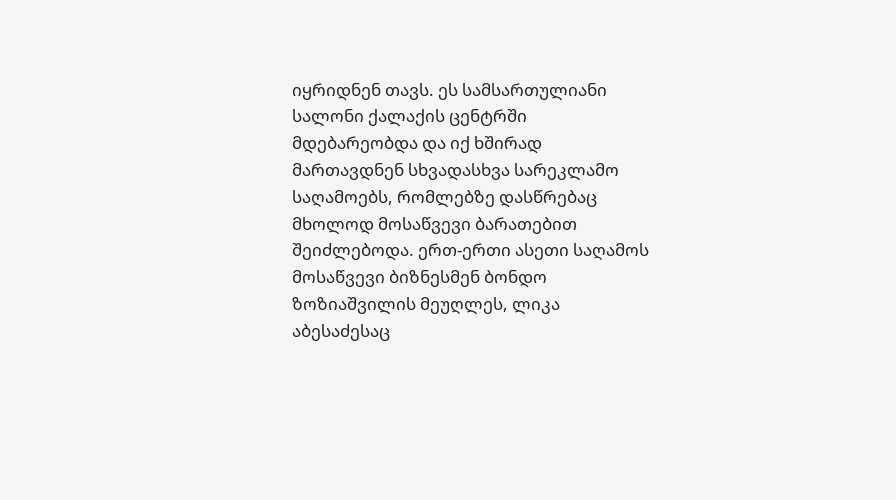იყრიდნენ თავს. ეს სამსართულიანი სალონი ქალაქის ცენტრში მდებარეობდა და იქ ხშირად მართავდნენ სხვადასხვა სარეკლამო საღამოებს, რომლებზე დასწრებაც მხოლოდ მოსაწვევი ბარათებით შეიძლებოდა. ერთ-ერთი ასეთი საღამოს მოსაწვევი ბიზნესმენ ბონდო ზოზიაშვილის მეუღლეს, ლიკა აბესაძესაც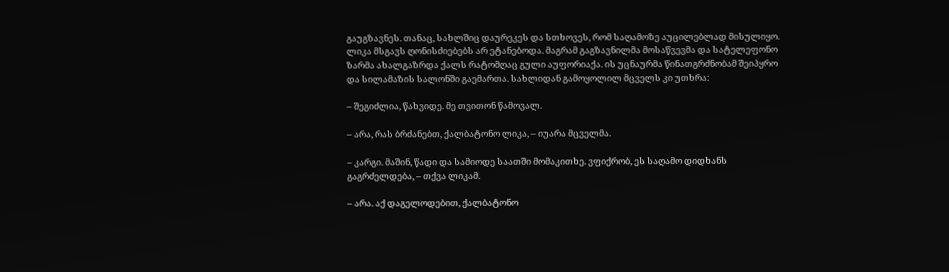გაუგზავნეს. თანაც, სახლშიც დაურეკეს და სთხოვეს, რომ საღამოზე აუცილებლად მისულიყო. ლიკა მსგავს ღონისძიებებს არ ეტანებოდა. მაგრამ გაგზავნილმა მოსაწვევმა და სატელეფონო ზარმა ახალგაზრდა ქალს რატომღაც გული აუფორიაქა. ის უცნაურმა წინათგრძნობამ შეიპყრო და სილამაზის სალონში გაემართა. სახლიდან გამოყოლილ მცველს კი უთხრა:

– შეგიძლია, წახვიდე. მე თვითონ წამოვალ.

– არა, რას ბრძანებთ, ქალბატონო ლიკა, – იუარა მცველმა.

– კარგი. მაშინ, წადი და სამიოდე საათში მომაკითხე. ვფიქრობ, ეს საღამო დიდხანს გაგრძელდება, – თქვა ლიკამ.

– არა. აქ დაგელოდებით, ქალბატონო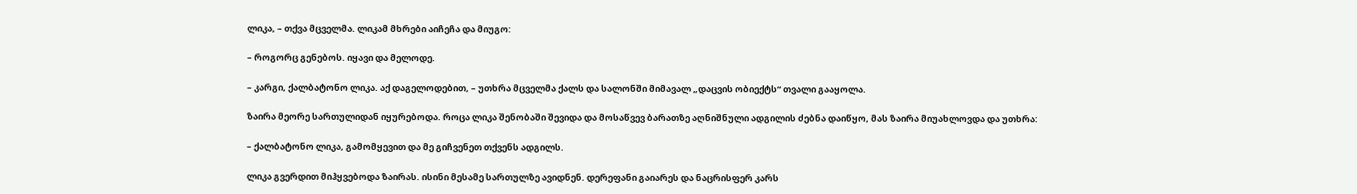ლიკა, – თქვა მცველმა. ლიკამ მხრები აიჩეჩა და მიუგო:

– როგორც გენებოს. იყავი და მელოდე.

– კარგი, ქალბატონო ლიკა. აქ დაგელოდებით, – უთხრა მცველმა ქალს და სალონში მიმავალ „დაცვის ობიექტს“ თვალი გააყოლა.

ზაირა მეორე სართულიდან იყურებოდა. როცა ლიკა შენობაში შევიდა და მოსაწვევ ბარათზე აღნიშნული ადგილის ძებნა დაიწყო, მას ზაირა მიუახლოვდა და უთხრა:

– ქალბატონო ლიკა, გამომყევით და მე გიჩვენეთ თქვენს ადგილს.

ლიკა გვერდით მიჰყვებოდა ზაირას. ისინი მესამე სართულზე ავიდნენ. დერეფანი გაიარეს და ნაცრისფერ კარს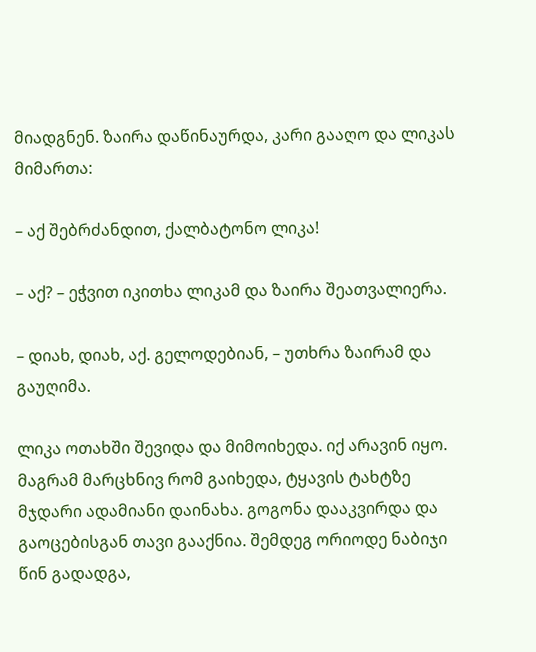მიადგნენ. ზაირა დაწინაურდა, კარი გააღო და ლიკას მიმართა:

– აქ შებრძანდით, ქალბატონო ლიკა!

– აქ? – ეჭვით იკითხა ლიკამ და ზაირა შეათვალიერა.

– დიახ, დიახ, აქ. გელოდებიან, – უთხრა ზაირამ და გაუღიმა.

ლიკა ოთახში შევიდა და მიმოიხედა. იქ არავინ იყო. მაგრამ მარცხნივ რომ გაიხედა, ტყავის ტახტზე მჯდარი ადამიანი დაინახა. გოგონა დააკვირდა და გაოცებისგან თავი გააქნია. შემდეგ ორიოდე ნაბიჯი წინ გადადგა,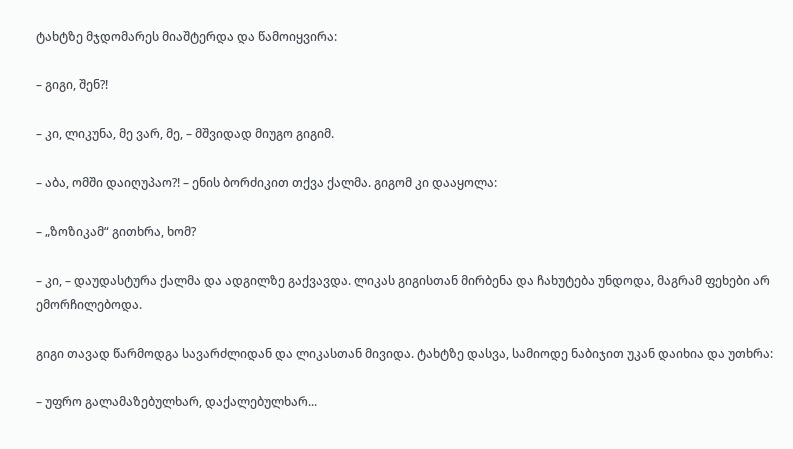ტახტზე მჯდომარეს მიაშტერდა და წამოიყვირა:

– გიგი, შენ?!

– კი, ლიკუნა, მე ვარ, მე, – მშვიდად მიუგო გიგიმ.

– აბა, ომში დაიღუპაო?! – ენის ბორძიკით თქვა ქალმა. გიგომ კი დააყოლა:

– „ზოზიკამ“ გითხრა, ხომ?

– კი, – დაუდასტურა ქალმა და ადგილზე გაქვავდა. ლიკას გიგისთან მირბენა და ჩახუტება უნდოდა, მაგრამ ფეხები არ ემორჩილებოდა.

გიგი თავად წარმოდგა სავარძლიდან და ლიკასთან მივიდა. ტახტზე დასვა, სამიოდე ნაბიჯით უკან დაიხია და უთხრა:

– უფრო გალამაზებულხარ, დაქალებულხარ...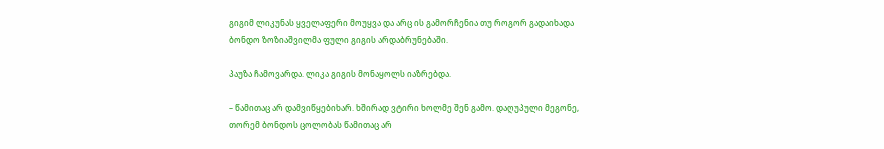გიგიმ ლიკუნას ყველაფერი მოუყვა და არც ის გამორჩენია თუ როგორ გადაიხადა ბონდო ზოზიაშვილმა ფული გიგის არდაბრუნებაში.

პაუზა ჩამოვარდა. ლიკა გიგის მონაყოლს იაზრებდა.

– წამითაც არ დამვიწყებიხარ. ხშირად ვტირი ხოლმე შენ გამო. დაღუპული მეგონე, თორემ ბონდოს ცოლობას წამითაც არ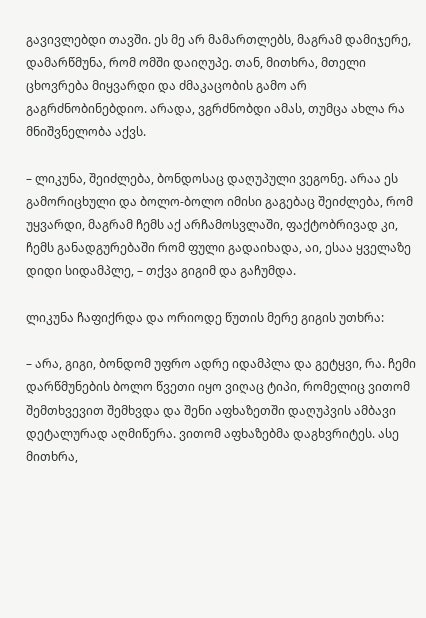გავივლებდი თავში. ეს მე არ მამართლებს, მაგრამ დამიჯერე, დამარწმუნა, რომ ომში დაიღუპე. თან, მითხრა, მთელი ცხოვრება მიყვარდი და ძმაკაცობის გამო არ გაგრძნობინებდიო. არადა, ვგრძნობდი ამას, თუმცა ახლა რა მნიშვნელობა აქვს.

– ლიკუნა, შეიძლება, ბონდოსაც დაღუპული ვეგონე. არაა ეს გამორიცხული და ბოლო-ბოლო იმისი გაგებაც შეიძლება, რომ უყვარდი, მაგრამ ჩემს აქ არჩამოსვლაში, ფაქტობრივად კი, ჩემს განადგურებაში რომ ფული გადაიხადა, აი, ესაა ყველაზე დიდი სიდამპლე, – თქვა გიგიმ და გაჩუმდა.

ლიკუნა ჩაფიქრდა და ორიოდე წუთის მერე გიგის უთხრა:

– არა, გიგი, ბონდომ უფრო ადრე იდამპლა და გეტყვი, რა. ჩემი დარწმუნების ბოლო წვეთი იყო ვიღაც ტიპი, რომელიც ვითომ შემთხვევით შემხვდა და შენი აფხაზეთში დაღუპვის ამბავი დეტალურად აღმიწერა. ვითომ აფხაზებმა დაგხვრიტეს. ასე მითხრა,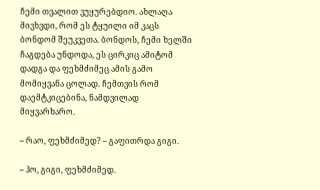ჩემი თვალით ვუყურებდიო. ახლაღა მივხვდი, რომ ეს ტყუილი იმ კაცს ბონდომ შეუკვეთა. ბონდოს, ჩემი ხელში ჩაგდება უნდოდა, ეს ცირკიც ამიტომ დადგა და ფეხმძიმეც ამის გამო მომიყვანა ცოლად. ჩემთვის რომ დაემტკიცებინა, ნამდვილად მიყვარხარო.

– რაო, ფეხმძიმედ? – გაფითრდა გიგი.

– ჰო, გიგი, ფეხმძიმედ.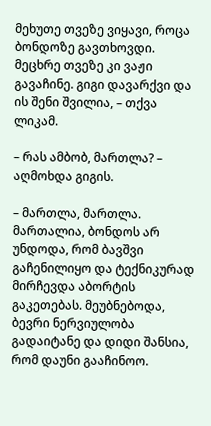მეხუთე თვეზე ვიყავი, როცა ბონდოზე გავთხოვდი. მეცხრე თვეზე კი ვაჟი გავაჩინე. გიგი დავარქვი და ის შენი შვილია, – თქვა ლიკამ.

– რას ამბობ, მართლა? – აღმოხდა გიგის.

– მართლა, მართლა. მართალია, ბონდოს არ უნდოდა, რომ ბავშვი გაჩენილიყო და ტექნიკურად მირჩევდა აბორტის გაკეთებას. მეუბნებოდა, ბევრი ნერვიულობა გადაიტანე და დიდი შანსია, რომ დაუნი გააჩინოო.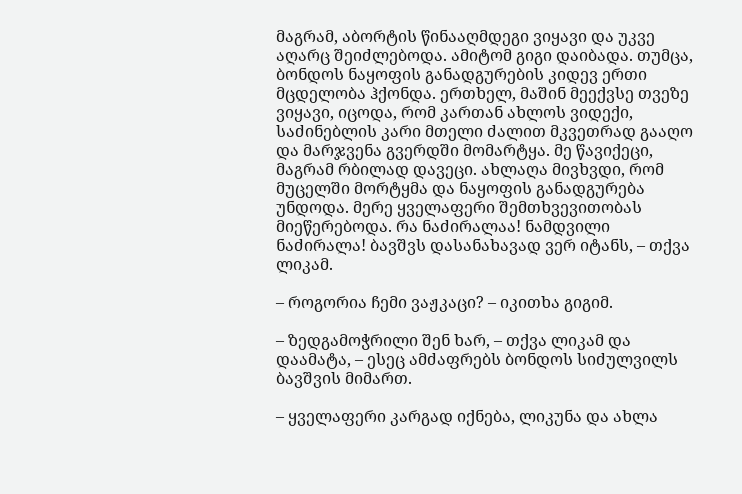მაგრამ, აბორტის წინააღმდეგი ვიყავი და უკვე აღარც შეიძლებოდა. ამიტომ გიგი დაიბადა. თუმცა, ბონდოს ნაყოფის განადგურების კიდევ ერთი მცდელობა ჰქონდა. ერთხელ, მაშინ მეექვსე თვეზე ვიყავი, იცოდა, რომ კართან ახლოს ვიდექი, საძინებლის კარი მთელი ძალით მკვეთრად გააღო და მარჯვენა გვერდში მომარტყა. მე წავიქეცი, მაგრამ რბილად დავეცი. ახლაღა მივხვდი, რომ მუცელში მორტყმა და ნაყოფის განადგურება უნდოდა. მერე ყველაფერი შემთხვევითობას მიეწერებოდა. რა ნაძირალაა! ნამდვილი ნაძირალა! ბავშვს დასანახავად ვერ იტანს, – თქვა ლიკამ.

– როგორია ჩემი ვაჟკაცი? – იკითხა გიგიმ.

– ზედგამოჭრილი შენ ხარ, – თქვა ლიკამ და დაამატა, – ესეც ამძაფრებს ბონდოს სიძულვილს ბავშვის მიმართ.

– ყველაფერი კარგად იქნება, ლიკუნა და ახლა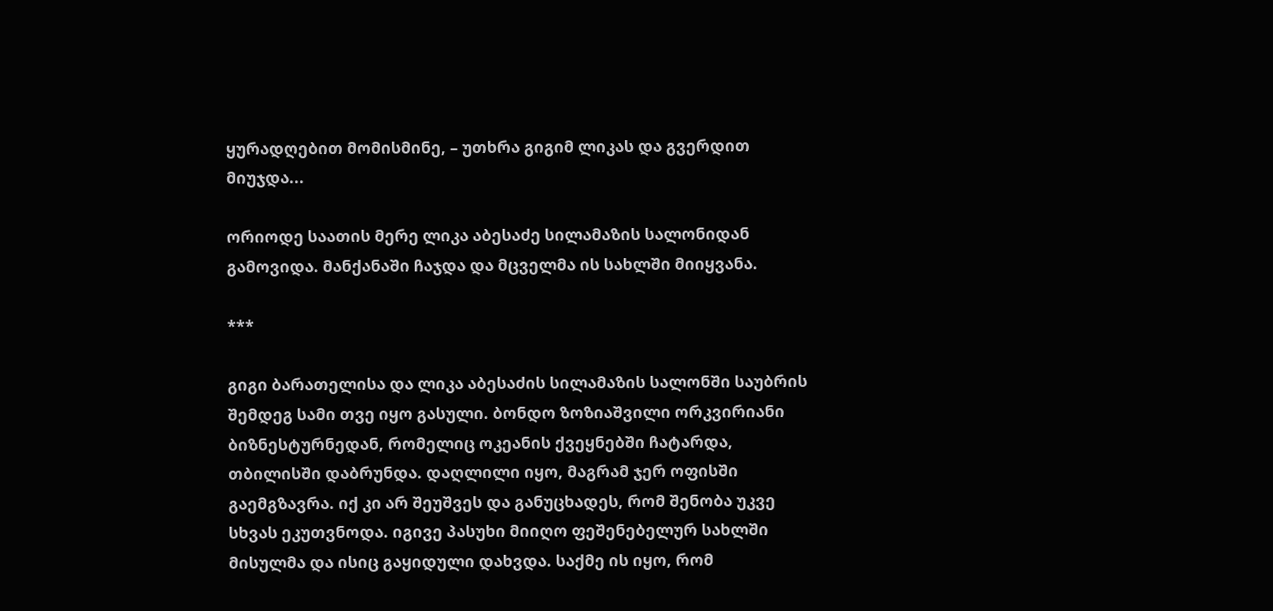ყურადღებით მომისმინე, – უთხრა გიგიმ ლიკას და გვერდით მიუჯდა...

ორიოდე საათის მერე ლიკა აბესაძე სილამაზის სალონიდან გამოვიდა. მანქანაში ჩაჯდა და მცველმა ის სახლში მიიყვანა.

***

გიგი ბარათელისა და ლიკა აბესაძის სილამაზის სალონში საუბრის შემდეგ სამი თვე იყო გასული. ბონდო ზოზიაშვილი ორკვირიანი ბიზნესტურნედან, რომელიც ოკეანის ქვეყნებში ჩატარდა, თბილისში დაბრუნდა. დაღლილი იყო, მაგრამ ჯერ ოფისში გაემგზავრა. იქ კი არ შეუშვეს და განუცხადეს, რომ შენობა უკვე სხვას ეკუთვნოდა. იგივე პასუხი მიიღო ფეშენებელურ სახლში მისულმა და ისიც გაყიდული დახვდა. საქმე ის იყო, რომ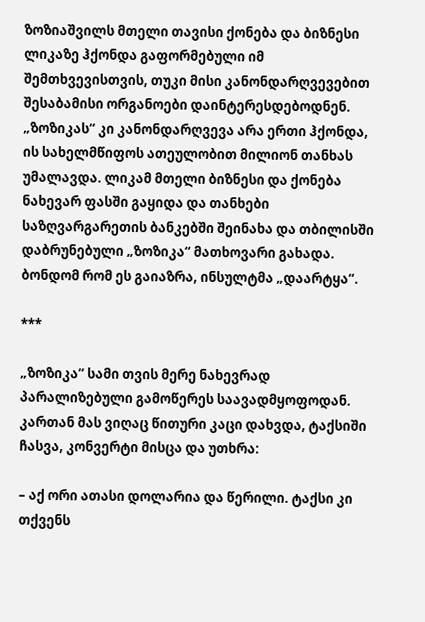ზოზიაშვილს მთელი თავისი ქონება და ბიზნესი ლიკაზე ჰქონდა გაფორმებული იმ შემთხვევისთვის, თუკი მისი კანონდარღვევებით შესაბამისი ორგანოები დაინტერესდებოდნენ. „ზოზიკას“ კი კანონდარღვევა არა ერთი ჰქონდა, ის სახელმწიფოს ათეულობით მილიონ თანხას უმალავდა. ლიკამ მთელი ბიზნესი და ქონება ნახევარ ფასში გაყიდა და თანხები საზღვარგარეთის ბანკებში შეინახა და თბილისში დაბრუნებული „ზოზიკა“ მათხოვარი გახადა. ბონდომ რომ ეს გაიაზრა, ინსულტმა „დაარტყა“.

***

„ზოზიკა“ სამი თვის მერე ნახევრად პარალიზებული გამოწერეს საავადმყოფოდან. კართან მას ვიღაც წითური კაცი დახვდა, ტაქსიში ჩასვა, კონვერტი მისცა და უთხრა:

– აქ ორი ათასი დოლარია და წერილი. ტაქსი კი თქვენს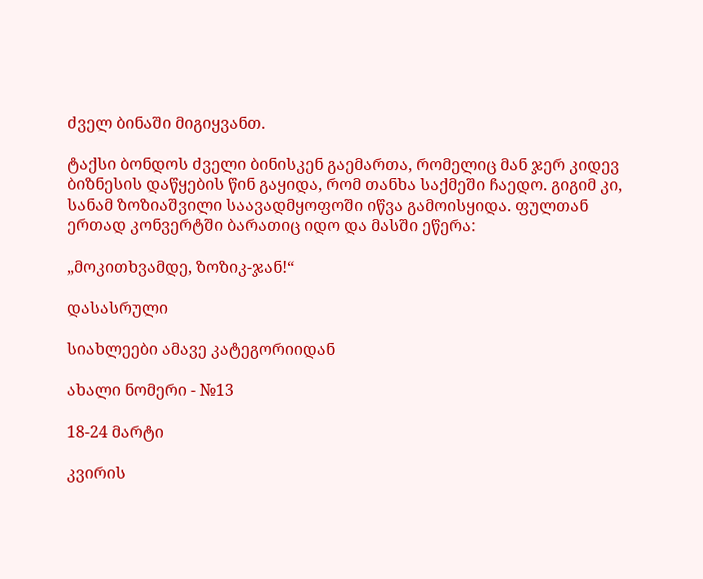ძველ ბინაში მიგიყვანთ.

ტაქსი ბონდოს ძველი ბინისკენ გაემართა, რომელიც მან ჯერ კიდევ ბიზნესის დაწყების წინ გაყიდა, რომ თანხა საქმეში ჩაედო. გიგიმ კი, სანამ ზოზიაშვილი საავადმყოფოში იწვა გამოისყიდა. ფულთან ერთად კონვერტში ბარათიც იდო და მასში ეწერა:

„მოკითხვამდე, ზოზიკ-ჯან!“

დასასრული

სიახლეები ამავე კატეგორიიდან

ახალი ნომერი - №13

18-24 მარტი

კვირის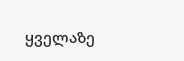ყველაზე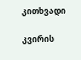კითხვადი

კვირის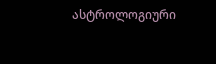ასტროლოგიური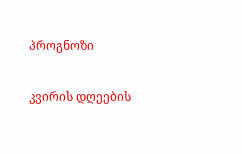პროგნოზი

კვირის დღეების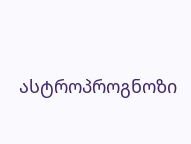ასტროპროგნოზი